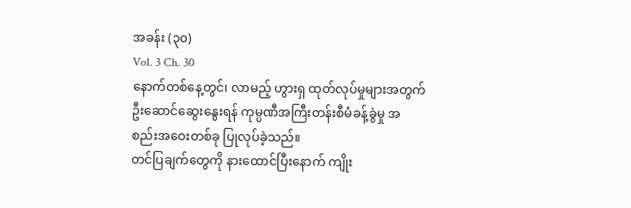အခန်း (၃၀)
Vol. 3 Ch. 30
နောက်တစ်နေ့တွင်၊ လာမည့် ဟွားရှ ထုတ်လုပ်မှုများအတွက် ဦးဆောင်ဆွေးနွေးရန် ကုမ္ပဏီအကြီးတန်းစီမံခန့်ခွဲမှု အစည်းအဝေးတစ်ခု ပြုလုပ်ခဲ့သည်။
တင်ပြချက်တွေကို နားထောင်ပြီးနောက် ကျိုး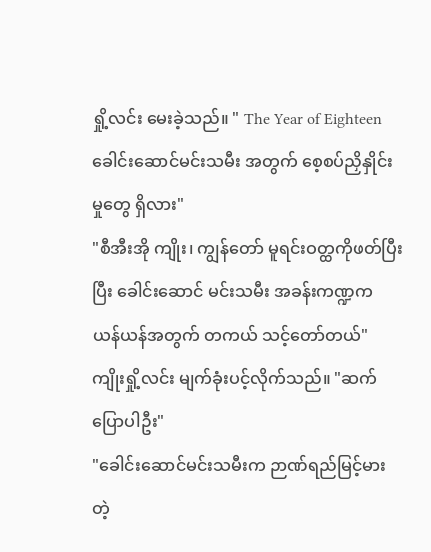ရှို့လင်း မေးခဲ့သည်။ " The Year of Eighteen ခေါင်းဆောင်မင်းသမီး အတွက် စေ့စပ်ညှိနှိုင်းမှုတွေ ရှိလား"
"စီအီးအို ကျိုး၊ ကျွန်တော် မူရင်းဝတ္ထကိုဖတ်ပြီးပြီး ခေါင်းဆောင် မင်းသမီး အခန်းကဏ္ဍက ယန်ယန်အတွက် တကယ် သင့်တော်တယ်"
ကျိုးရှို့လင်း မျက်ခုံးပင့်လိုက်သည်။ "ဆက်ပြောပါဦး"
"ခေါင်းဆောင်မင်းသမီးက ဉာဏ်ရည်မြင့်မားတဲ့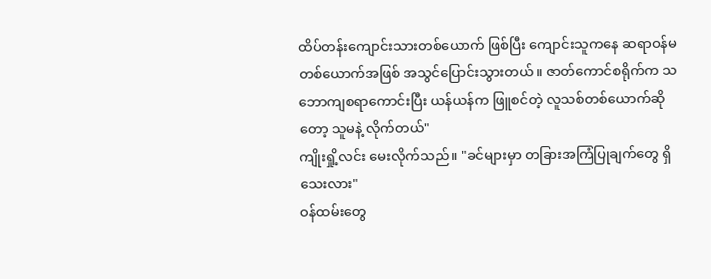ထိပ်တန်းကျောင်းသားတစ်ယောက် ဖြစ်ပြီး ကျောင်းသူကနေ ဆရာဝန်မတစ်ယောက်အဖြစ် အသွင်ပြောင်းသွားတယ်။ ဇာတ်ကောင်စရိုက်က သဘောကျစရာကောင်းပြီး ယန်ယန်က ဖြူစင်တဲ့ လူသစ်တစ်ယောက်ဆိုတော့ သူမနဲ့ လိုက်တယ်"
ကျိုးရှို့လင်း မေးလိုက်သည်။ "ခင်များမှာ တခြားအကြံပြုချက်တွေ ရှိသေးလား"
ဝန်ထမ်းတွေ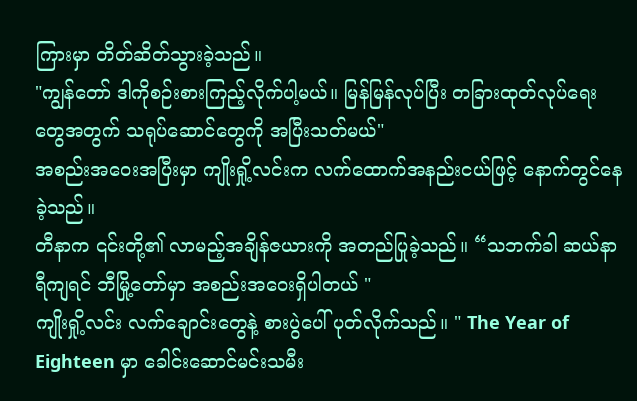ကြားမှာ တိတ်ဆိတ်သွားခဲ့သည်။
"ကျွန်တော် ဒါကိုစဉ်းစားကြည့်လိုက်ပါ့မယ်။ မြန်မြန်လုပ်ပြီး တခြားထုတ်လုပ်ရေးတွေအတွက် သရုပ်ဆောင်တွေကို အပြီးသတ်မယ်"
အစည်းအဝေးအပြီးမှာ ကျိုးရှို့လင်းက လက်ထောက်အနည်းငယ်ဖြင့် နောက်တွင်နေခဲ့သည်။
တီနာက ၎င်းတို့၏ လာမည့်အချိန်ဇယားကို အတည်ပြုခဲ့သည်။ “သဘက်ခါ ဆယ်နာရီကျရင် ဘီမြို့တော်မှာ အစည်းအဝေးရှိပါတယ် "
ကျိုးရှို့လင်း လက်ချောင်းတွေနဲ့ စားပွဲပေါ် ပုတ်လိုက်သည်။ " The Year of Eighteen မှာ ခေါင်းဆောင်မင်းသမီး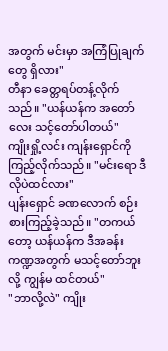အတွက် မင်းမှာ အကြံပြုချက်တွေ ရှိလား"
တီနာ ခေတ္တရပ်တန့်လိုက်သည်။ "ယန်ယန်က အတော်လေး သင့်တော်ပါတယ်"
ကျိုးရှို့လင်း ကျန်းရှောင်ကို ကြည့်လိုက်သည်။ "မင်းရော ဒီလိုပဲထင်လား"
ပျန်းရှောင် ခဏလောက် စဉ်းစားကြည့်ခဲ့သည်။ "တကယ်တော့ ယန်ယန်က ဒီအခန်းကဏ္ဍအတွက် မသင့်တော်ဘူးလို့ ကျွန်မ ထင်တယ်"
"ဘာလို့လဲ" ကျိုး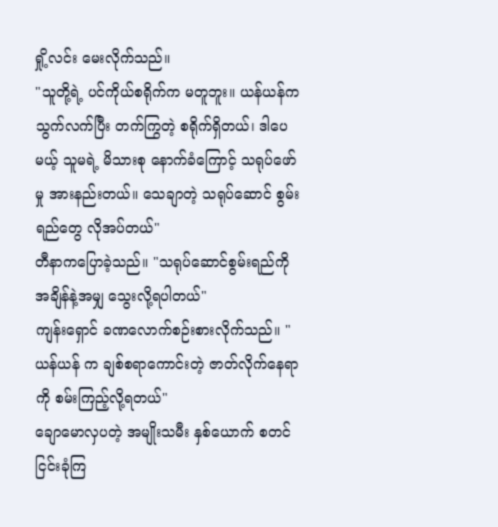ရှို့လင်း မေးလိုက်သည်။
"သူတို့ရဲ့ ပင်ကိုယ်စရိုက်က မတူဘူး။ ယန်ယန်က သွက်လက်ပြီး တက်ကြွတဲ့ စရိုက်ရှိတယ်၊ ဒါပေမယ့် သူမရဲ့ မိသားစု နောက်ခံကြောင့် သရုပ်ဖော်မှု အားနည်းတယ်။ သေချာတဲ့ သရုပ်ဆောင် စွမ်းရည်တွေ လိုအပ်တယ်"
တီနာကပြောခဲ့သည်။ "သရုပ်ဆောင်စွမ်းရည်ကို အချိန်နဲ့အမျှ သွေးလို့ရပါတယ်"
ကျန်းရှောင် ခဏလောက်စဉ်းစားလိုက်သည်။ "ယန်ယန် က ချစ်စရာကောင်းတဲ့ ဇာတ်လိုက်နေရာကို စမ်းကြည့်လို့ရတယ်"
ချောမောလှပတဲ့ အမျိုးသမီး နှစ်ယောက် စတင်ငြင်းခုံကြ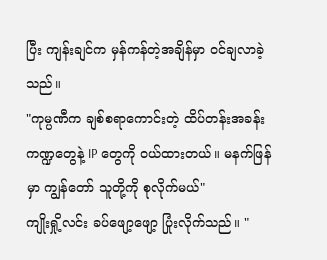ပြီး ကျန်းချင်က မှန်ကန်တဲ့အချိန်မှာ ဝင်ချလာခဲ့သည်။
"ကုမ္ပဏီက ချစ်စရာကောင်းတဲ့ ထိပ်တန်းအခန်းကဏ္ဍတွေနဲ့ IP တွေကို ၀ယ်ထားတယ်။ မနက်ဖြန်မှာ ကျွန်တော် သူတို့ကို စုလိုက်မယ်"
ကျိုးရှို့လင်း ခပ်ဖျော့ဖျော့ ပြုံးလိုက်သည်။ "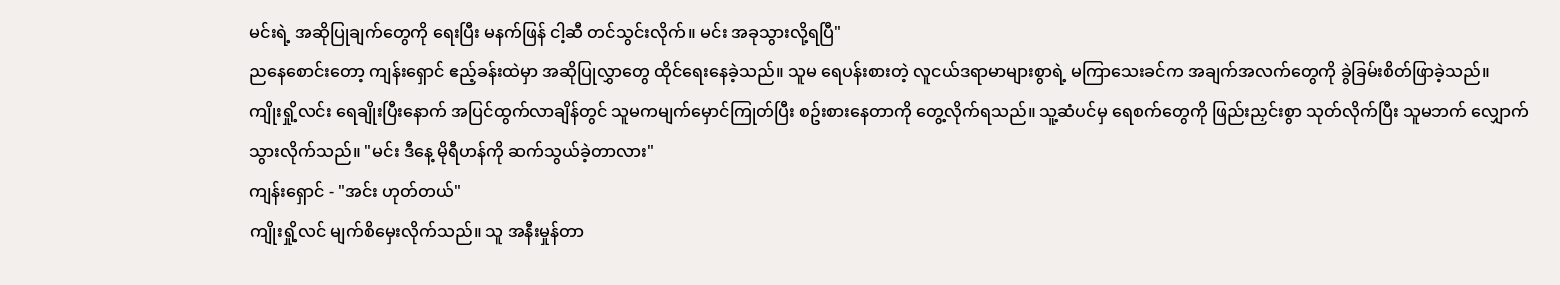မင်းရဲ့ အဆိုပြုချက်တွေကို ရေးပြီး မနက်ဖြန် ငါ့ဆီ တင်သွင်းလိုက်။ မင်း အခုသွားလို့ရပြီ"
ညနေစောင်းတော့ ကျန်းရှောင် ဧည့်ခန်းထဲမှာ အဆိုပြုလွှာတွေ ထိုင်ရေးနေခဲ့သည်။ သူမ ရေပန်းစားတဲ့ လူငယ်ဒရာမာများစွာရဲ့ မကြာသေးခင်က အချက်အလက်တွေကို ခွဲခြမ်းစိတ်ဖြာခဲ့သည်။
ကျိုးရှို့လင်း ရေချိုးပြီးနောက် အပြင်ထွက်လာချိန်တွင် သူမကမျက်မှောင်ကြုတ်ပြီး စဥ်းစားနေတာကို တွေ့လိုက်ရသည်။ သူ့ဆံပင်မှ ရေစက်တွေကို ဖြည်းညှင်းစွာ သုတ်လိုက်ပြီး သူမဘက် လျှောက်သွားလိုက်သည်။ "မင်း ဒီနေ့ မိုရီဟန်ကို ဆက်သွယ်ခဲ့တာလား"
ကျန်းရှောင် - "အင်း ဟုတ်တယ်"
ကျိုးရှို့လင် မျက်စိမှေးလိုက်သည်။ သူ အနီးမှုန်တာ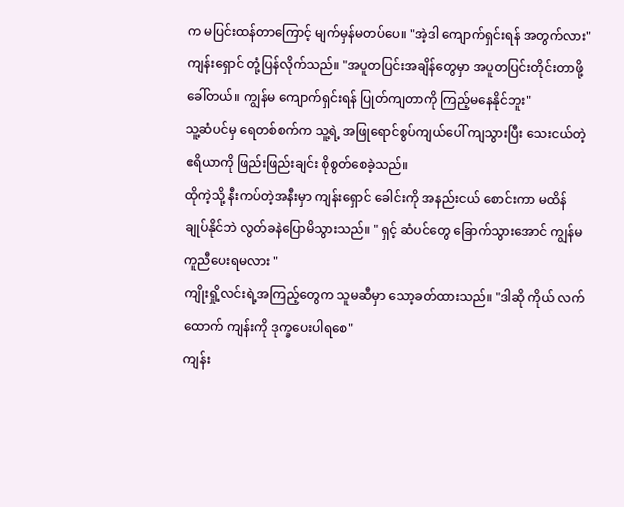က မပြင်းထန်တာကြောင့် မျက်မှန်မတပ်ပေ။ "အဲ့ဒါ ကျောက်ရှင်းရန် အတွက်လား"
ကျန်းရှောင် တုံ့ပြန်လိုက်သည်။ "အပူတပြင်းအချိန်တွေမှာ အပူတပြင်းတိုင်းတာဖို့ ခေါ်တယ်။ ကျွန်မ ကျောက်ရှင်းရန် ပြုတ်ကျတာကို ကြည့်မနေနိုင်ဘူး"
သူ့ဆံပင်မှ ရေတစ်စက်က သူ့ရဲ့ အဖြုရောင်စွပ်ကျယ်ပေါ် ကျသွားပြီး သေးငယ်တဲ့ ဧရိယာကို ဖြည်းဖြည်းချင်း စိုစွတ်စေခဲ့သည်။
ထိုကဲ့သို့ နီးကပ်တဲ့အနီးမှာ ကျန်းရှောင် ခေါင်းကို အနည်းငယ် စောင်းကာ မထိန်ချုပ်နိုင်ဘဲ လွတ်ခနဲပြောမိသွားသည်။ " ရှင့် ဆံပင်တွေ ခြောက်သွားအောင် ကျွန်မ ကူညီပေးရမလား "
ကျိုးရှို့လင်းရဲ့အကြည့်တွေက သူမဆီမှာ သော့ခတ်ထားသည်။ "ဒါဆို ကိုယ် လက်ထောက် ကျန်းကို ဒုက္ခပေးပါရစေ"
ကျန်း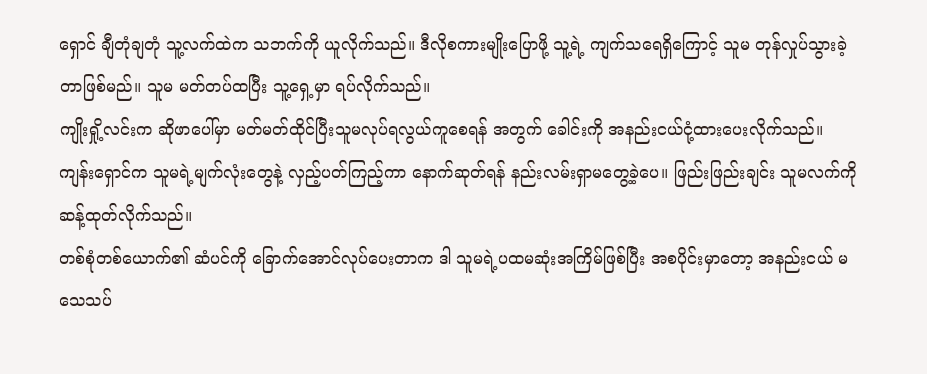ရှောင် ချီတုံချတုံ သူ့လက်ထဲက သဘက်ကို ယူလိုက်သည်။ ဒီလိုစကားမျိုးပြောဖို့ သူ့ရဲ့ ကျက်သရေရှိကြောင့် သူမ တုန်လှုပ်သွားခဲ့တာဖြစ်မည်။ သူမ မတ်တပ်ထပြီး သူ့ရှေ့မှာ ရပ်လိုက်သည်။
ကျိုးရှို့လင်းက ဆိုဖာပေါ်မှာ မတ်မတ်ထိုင်ပြီးသူမလုပ်ရလွယ်ကူစေရန် အတွက် ခေါင်းကို အနည်းငယ်ငုံ့ထားပေးလိုက်သည်။
ကျန်းရှောင်က သူမရဲ့မျက်လုံးတွေနဲ့ လှည့်ပတ်ကြည့်ကာ နောက်ဆုတ်ရန် နည်းလမ်းရှာမတွေ့ခဲ့ပေ။ ဖြည်းဖြည်းချင်း သူမလက်ကို ဆန့်ထုတ်လိုက်သည်။
တစ်စုံတစ်ယောက်၏ ဆံပင်ကို ခြောက်အောင်လုပ်ပေးတာက ဒါ သူမရဲ့ပထမဆုံးအကြိမ်ဖြစ်ပြီး အစပိုင်းမှာတော့ အနည်းငယ် မသေသပ်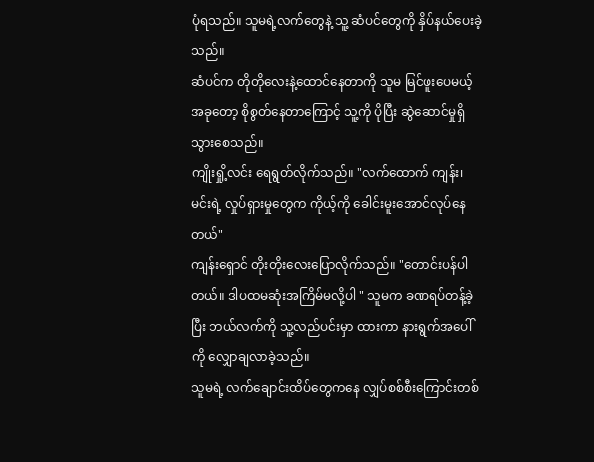ပုံရသည်။ သူမရဲ့လက်တွေနဲ့ သူ့ ဆံပင်တွေကို နှိပ်နယ်ပေးခဲ့သည်။
ဆံပင်က တိုတိုလေးနဲ့ထောင်နေတာကို သူမ မြင်ဖူးပေမယ့် အခုတော့ စိုစွတ်နေတာကြောင့် သူ့ကို ပိုပြီး ဆွဲဆောင်မှုရှိသွားစေသည်။
ကျိုးရှို့လင်း ရေရွတ်လိုက်သည်။ "လက်ထောက် ကျန်း၊ မင်းရဲ့ လှုပ်ရှားမှုတွေက ကိုယ့်ကို ခေါင်းမူးအောင်လုပ်နေတယ်"
ကျန်းရှောင် တိုးတိုးလေးပြောလိုက်သည်။ "တောင်းပန်ပါတယ်။ ဒါပထမဆုံးအကြိမ်မလို့ပါ " သူမက ခဏရပ်တန့်ခဲ့ပြီး ဘယ်လက်ကို သူ့လည်ပင်းမှာ ထားကာ နားရွက်အပေါ်ကို လျှောချလာခဲ့သည်။
သူမရဲ့ လက်ချောင်းထိပ်တွေကနေ လျှပ်စစ်စီးကြောင်းတစ်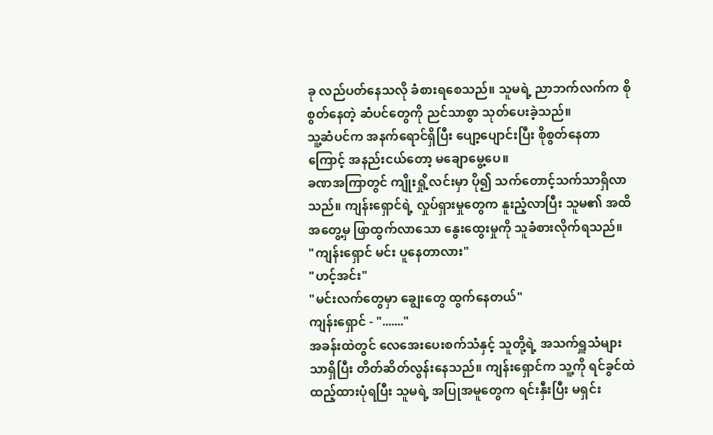ခု လည်ပတ်နေသလို ခံစားရစေသည်။ သူမရဲ့ ညာဘက်လက်က စိုစွတ်နေတဲ့ ဆံပင်တွေကို ညင်သာစွာ သုတ်ပေးခဲ့သည်။
သူ့ဆံပင်က အနက်ရောင်ရှိပြီး ပျော့ပျောင်းပြီး စိုစွတ်နေတာကြောင့် အနည်းငယ်တော့ မချောမွေ့ပေ။
ခဏအကြာတွင် ကျိုးရှို့လင်းမှာ ပို၍ သက်တောင့်သက်သာရှိလာသည်။ ကျန်းရှောင်ရဲ့ လှုပ်ရှားမှုတွေက နူးညံ့လာပြီး သူမ၏ အထိအတွေ့မှ ဖြာထွက်လာသော နွေးထွေးမှုကို သူခံစားလိုက်ရသည်။
"ကျန်းရှောင် မင်း ပူနေတာလား"
"ဟင့်အင်း"
"မင်းလက်တွေမှာ ချွေးတွေ ထွက်နေတယ်"
ကျန်းရှောင် - "......."
အခန်းထဲတွင် လေအေးပေးစက်သံနှင့် သူတို့ရဲ့ အသက်ရှူသံများသာရှိပြီး တိတ်ဆိတ်လွန်းနေသည်။ ကျန်းရှောင်က သူ့ကို ရင်ခွင်ထဲ ထည့်ထားပုံရပြီး သူမရဲ့ အပြုအမူတွေက ရင်းနှီးပြီး မရှင်း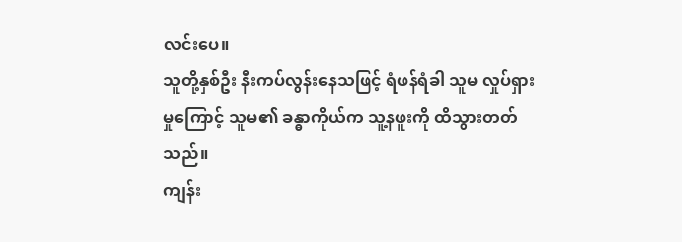လင်းပေ။
သူတို့နှစ်ဦး နီးကပ်လွန်းနေသဖြင့် ရံဖန်ရံခါ သူမ လှုပ်ရှားမှုကြောင့် သူမ၏ ခန္ဓာကိုယ်က သူ့နဖူးကို ထိသွားတတ်သည်။
ကျန်း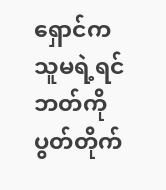ရှောင်က သူမရဲ့ရင်ဘတ်ကို ပွတ်တိုက်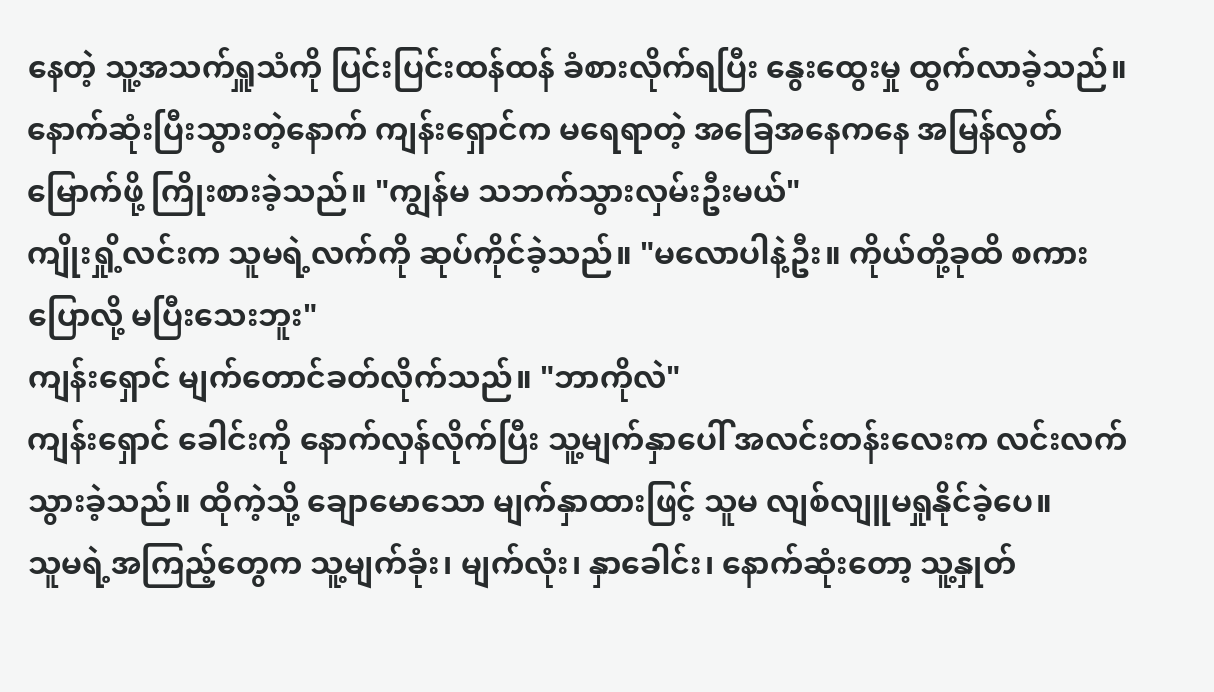နေတဲ့ သူ့အသက်ရှူသံကို ပြင်းပြင်းထန်ထန် ခံစားလိုက်ရပြီး နွေးထွေးမှု ထွက်လာခဲ့သည်။
နောက်ဆုံးပြီးသွားတဲ့နောက် ကျန်းရှောင်က မရေရာတဲ့ အခြေအနေကနေ အမြန်လွတ်မြောက်ဖို့ ကြိုးစားခဲ့သည်။ "ကျွန်မ သဘက်သွားလှမ်းဦးမယ်"
ကျိုးရှို့လင်းက သူမရဲ့လက်ကို ဆုပ်ကိုင်ခဲ့သည်။ "မလောပါနဲ့ဦး။ ကိုယ်တို့ခုထိ စကားပြောလို့ မပြီးသေးဘူး"
ကျန်းရှောင် မျက်တောင်ခတ်လိုက်သည်။ "ဘာကိုလဲ"
ကျန်းရှောင် ခေါင်းကို နောက်လှန်လိုက်ပြီး သူ့မျက်နှာပေါ် အလင်းတန်းလေးက လင်းလက်သွားခဲ့သည်။ ထိုကဲ့သို့ ချောမောသော မျက်နှာထားဖြင့် သူမ လျစ်လျူမရှုနိုင်ခဲ့ပေ။
သူမရဲ့အကြည့်တွေက သူ့မျက်ခုံး၊ မျက်လုံး၊ နှာခေါင်း၊ နောက်ဆုံးတော့ သူ့နှုတ်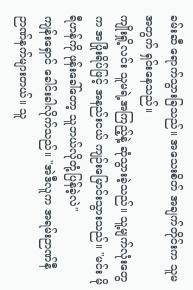ခမ်းဆီ ရောက်သွားခြသည်။ အသေးစိတ် အချက်တိုင်းက သူမအတွက် ရှင်းနေသည်။
ကျိုးရှို့လင်း သူမရဲ့အကြည့်နဲ့ ဆုံသွားခဲ့သည်။ သူ့မျက်လုံးတွေက အပြုံးရိပ်ဖြင့် အနည်းငယ် ကျဉ်းမြောင်းသွားသည်။ "မင်း မိုရီဟန်ကို ဖုန်းခေါ်တော့ သူဘယ်လိုတုံ့ပြန်ခဲ့လဲ"
ကျန်းရှောင် ခေါင်းခါလိုက်သည်။ "အဲဒီလူက အရမ်းဉာဏ်နီဉာဏ်နက်များတယ်။ သူ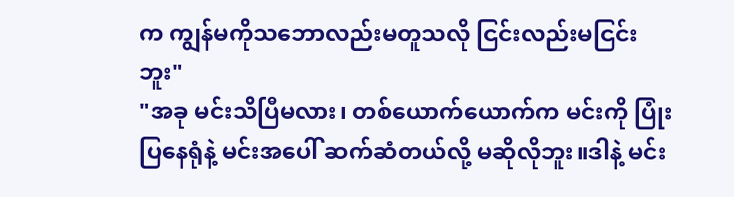က ကျွန်မကိုသဘောလည်းမတူသလို ငြင်းလည်းမငြင်းဘူး"
"အခု မင်းသိပြီမလား၊ တစ်ယောက်ယောက်က မင်းကို ပြုံးပြနေရုံနဲ့ မင်းအပေါ် ဆက်ဆံတယ်လို့ မဆိုလိုဘူး။ဒါနဲ့ မင်း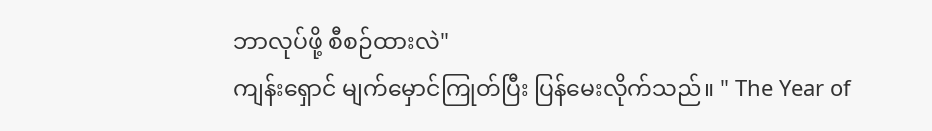ဘာလုပ်ဖို့ စီစဉ်ထားလဲ"
ကျန်းရှောင် မျက်မှောင်ကြုတ်ပြီး ပြန်မေးလိုက်သည်။ " The Year of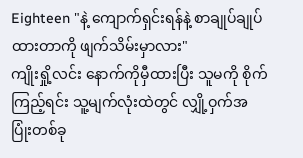Eighteen "နဲ့ ကျောက်ရှင်းရန်နဲ့ စာချုပ်ချုပ်ထားတာကို ဖျက်သိမ်းမှာလား"
ကျိုးရှို့လင်း နောက်ကိုမှီထားပြီး သူမကို စိုက်ကြည့်ရင်း သူ့မျက်လုံးထဲတွင် လျှို့ဝှက်အပြုံးတစ်ခု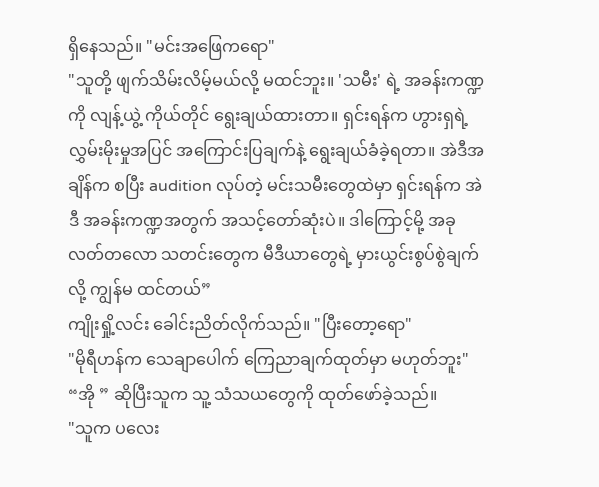ရှိနေသည်။ "မင်းအဖြေကရော"
"သူတို့ ဖျက်သိမ်းလိမ့်မယ်လို့ မထင်ဘူး။ 'သမီး' ရဲ့ အခန်းကဏ္ဍကို လျန့်ယွဲ့ ကိုယ်တိုင် ရွေးချယ်ထားတာ။ ရှင်းရန်က ဟွားရှရဲ့ လွှမ်းမိုးမှုအပြင် အကြောင်းပြချက်နဲ့ ရွေးချယ်ခံခဲ့ရတာ။ အဲဒီအချိန်က စပြီး audition လုပ်တဲ့ မင်းသမီးတွေထဲမှာ ရှင်းရန်က အဲဒီ အခန်းကဏ္ဍအတွက် အသင့်တော်ဆုံးပဲ။ ဒါကြောင့်မို့ အခုလတ်တလော သတင်းတွေက မီဒီယာတွေရဲ့ မှားယွင်းစွပ်စွဲချက်လို့ ကျွန်မ ထင်တယ်”
ကျိုးရှို့လင်း ခေါင်းညိတ်လိုက်သည်။ "ပြီးတော့ရော"
"မိုရီဟန်က သေချာပေါက် ကြေညာချက်ထုတ်မှာ မဟုတ်ဘူး"
“အို ” ဆိုပြီးသူက သူ့ သံသယတွေကို ထုတ်ဖော်ခဲ့သည်။
"သူက ပလေး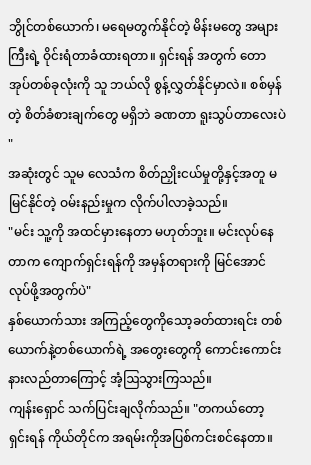ဘွိုင်တစ်ယောက်၊ မရေမတွက်နိုင်တဲ့ မိန်းမတွေ အများကြီးရဲ့ ဝိုင်းရံတာခံထားရတာ။ ရှင်းရန် အတွက် တောအုပ်တစ်ခုလုံးကို သူ ဘယ်လို စွန့်လွှတ်နိုင်မှာလဲ။ စစ်မှန်တဲ့ စိတ်ခံစားချက်တွေ မရှိဘဲ ခဏတာ ရူးသွပ်တာလေးပဲ "
အဆုံးတွင် သူမ လေသံက စိတ်ညှိုးငယ်မှုတို့နှင့်အတူ မမြင်နိုင်တဲ့ ဝမ်းနည်းမှုက လိုက်ပါလာခဲ့သည်။
"မင်း သူ့ကို အထင်မှားနေတာ မဟုတ်ဘူး။ မင်းလုပ်နေတာက ကျောက်ရှင်းရန်ကို အမှန်တရားကို မြင်အောင်လုပ်ဖို့အတွက်ပဲ"
နှစ်ယောက်သား အကြည့်တွေကိုသော့ခတ်ထားရင်း တစ်ယောက်နဲ့တစ်ယောက်ရဲ့ အတွေးတွေကို ကောင်းကောင်း နားလည်တာကြောင့် အံ့ဩသွားကြသည်။
ကျန်းရှောင် သက်ပြင်းချလိုက်သည်။ "တကယ်တော့ ရှင်းရန် ကိုယ်တိုင်က အရမ်းကိုအပြစ်ကင်းစင်နေတာ။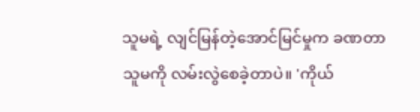သူမရဲ့ လျင်မြန်တဲ့အောင်မြင်မှုက ခဏတာ သူမကို လမ်းလွဲစေခဲ့တာပဲ။ 'ကိုယ်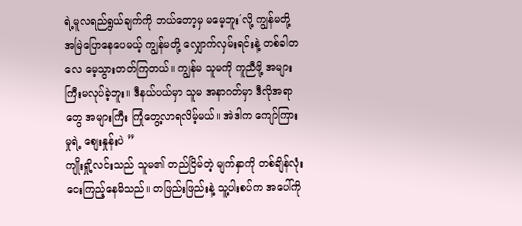ရဲ့မူလရည်ရွယ်ချက်ကို ဘယ်တော့မှ မမေ့ဘူး´လို့ ကျွန်မတို့ အမြဲပြောနေပေမယ့် ကျွန်မတို့ လျှောက်လှမ်းရင်းနဲ့ တစ်ခါတလေ မေ့သွားတတ်ကြတယ်။ ကျွန်မ သူမကို ကူညီဖို့ အများကြီးမလုပ်ခဲ့ဘူး။ ဒီနယ်ပယ်မှာ သူမ အနာဂတ်မှာ ဒီလိုအရာတွေ အများကြီး ကြုံတွေ့လာရလိမ့်မယ်။ အဲဒါက ကျော်ကြားမှုရဲ့ စျေးနှုန်းပဲ ”
ကျိုးရှို့လင်းသည် သူမ၏ တည်ငြိမ်တဲ့ မျက်နှာကို တစ်ချိန်လုံး ငေးကြည့်နေမိသည်။ တဖြည်းဖြည်းနဲ့ သူ့ပါးစပ်က အပေါ်ကို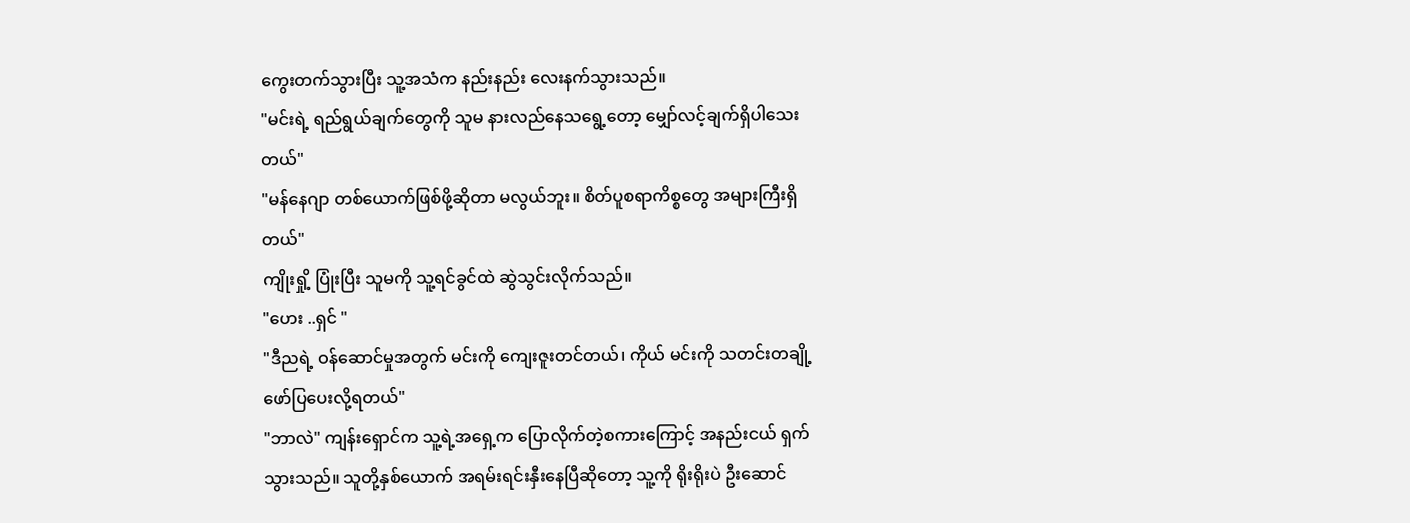ကွေးတက်သွားပြီး သူ့အသံက နည်းနည်း လေးနက်သွားသည်။
"မင်းရဲ့ ရည်ရွယ်ချက်တွေကို သူမ နားလည်နေသရွေ့တော့ မျှော်လင့်ချက်ရှိပါသေးတယ်"
"မန်နေဂျာ တစ်ယောက်ဖြစ်ဖို့ဆိုတာ မလွယ်ဘူး။ စိတ်ပူစရာကိစ္စတွေ အများကြီးရှိတယ်"
ကျိုးရှို့ ပြုံးပြီး သူမကို သူ့ရင်ခွင်ထဲ ဆွဲသွင်းလိုက်သည်။
"ဟေး ..ရှင် "
"ဒီညရဲ့ ဝန်ဆောင်မှုအတွက် မင်းကို ကျေးဇူးတင်တယ်၊ ကိုယ် မင်းကို သတင်းတချို့ ဖော်ပြပေးလို့ရတယ်"
"ဘာလဲ" ကျန်းရှောင်က သူ့ရဲ့အရှေ့က ပြောလိုက်တဲ့စကားကြောင့် အနည်းငယ် ရှက်သွားသည်။ သူတို့နှစ်ယောက် အရမ်းရင်းနှီးနေပြီဆိုတော့ သူ့ကို ရိုးရိုးပဲ ဦးဆောင်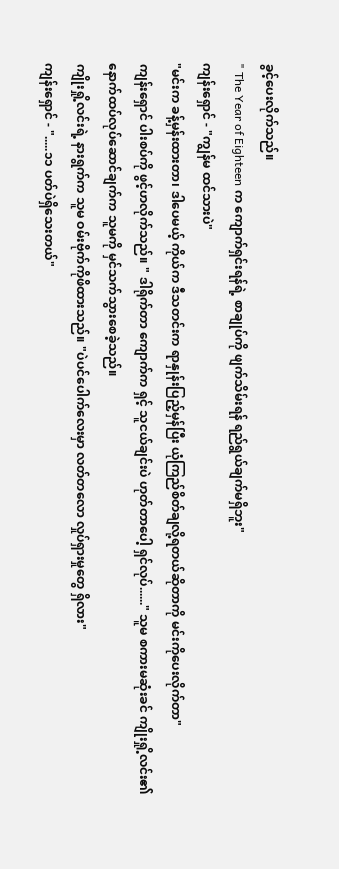ခွင့်ပေးလိုက်သည်။
" The Year of Eighteen က ကျောက်ရှင်းရန်ရဲ့ စာချုပ်ကို ဖျက်သိမ်းရန် ရည်ရွယ်ချက်မရှိဘူး"
ကျန်းရှောင် - "ကျွန်မ ထင်သားပဲ"
"မင်းက ခန့်မှန်းထားတာ၊ ဒါပေမယ့် ကိုယ်က ဒီသတင်းက ရာနှုန်းပြည့်မှန်ပြီး ယုံကြည်စိတ်ချလို့ရတယ်ဆိုတာကို မင်းကိုပေးလိုက်တာ"
ကျန်းရှောင် ပါးစပ်ကို ဖွင့်ဟလိုက်သည်။ " ဒါရိုက်တာ ကျောက်က ရှင့် သူငယ်ချင်းပဲ ဟုတ်တာပေါ့ ရှင်လုပ်......" သူမ စကားမဆုံးခင် ကျိုးရှို့လင်း၏ နောက်ထပ်လုပ်ဆောင်ချက်က သူမကို မှင်သက်သွားစေခဲ့သည်။
ကျိုးရှို့လင်းရဲ့ နားရွက်က သူမ ဝမ်းဗိုက်ကိုဖိထားသည်။ "ပဲပင်ပေါက်လေးမှာ လတ်တလော လှုပ်ရှားမှုတွေ ရှိလား"
ကျန်းရှောင် - ".....၁၁ ပတ်ပဲရှိသေးတယ်"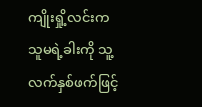ကျိုးရှို့လင်းက သူမရဲ့ခါးကို သူ့လက်နှစ်ဖက်ဖြင့်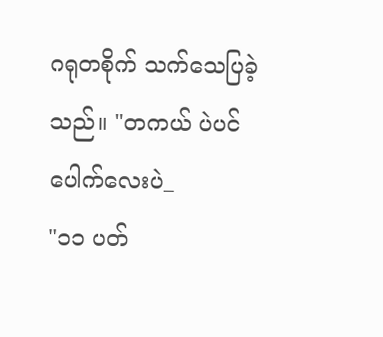ဂရုတစိုက် သက်သေပြခဲ့သည်။ "တကယ် ပဲပင်ပေါက်လေးပဲ_
"၁၁ ပတ်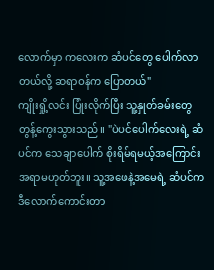လောက်မှာ ကလေးက ဆံပင်တွေ ပေါက်လာတယ်လို့ ဆရာဝန်က ပြောတယ်"
ကျိုးရှို့လင်း ပြုံးလိုက်ပြီး သူ့နှုတ်ခမ်းတွေ တွန့်ကွေးသွားသည်။ "ပဲပင်ပေါက်လေးရဲ့ ဆံပင်က သေချာပေါက် စိုးရိမ်ရမယ့်အကြောင်းအရာမဟုတ်ဘူး။ သူ့အဖေနဲ့အမေရဲ့ ဆံပင်ကဒီလောက်ကောင်းတာ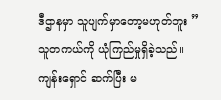ဒီဌာနမှာ သူပျက်မှာတော့မဟုတ်ဘူး ”
သူတကယ်ကို ယုံကြည်မှုရှိခဲ့သည်။
ကျန်းရှောင် ဆက်ပြီး မ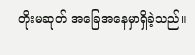တိုးမဆုတ် အခြေအနေမှာရှိခဲ့သည်။